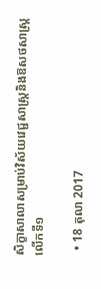សិក្ខាសាលាសម្រាប់វិស័យវេជ្ជសាស្ត្រនិងឱសថសាស្ត្រ លើកទី១

  • 18 តុលា 2017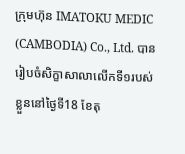ក្រុមហ៊ុន IMATOKU MEDIC (CAMBODIA) Co., Ltd. បានរៀបចំសិក្ខាសាលាលើកទី១របស់ខ្លួននៅថ្ងៃទី18 ខែតុ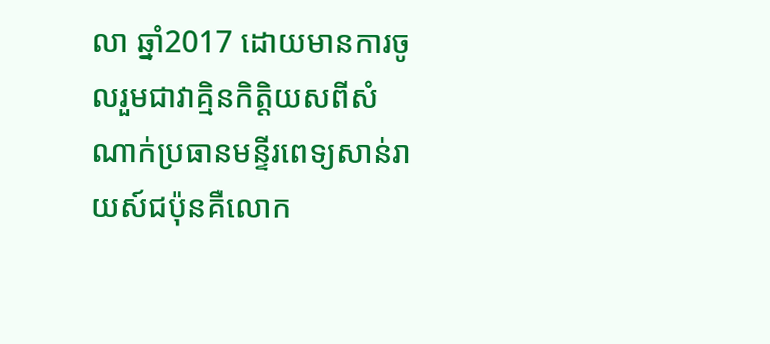លា ឆ្នាំ2017 ដោយមានការចូលរួមជាវាគ្មិនកិត្តិយសពីសំណាក់ប្រធានមន្ទីរពេទ្យសាន់រាយស៍ជប៉ុនគឺលោក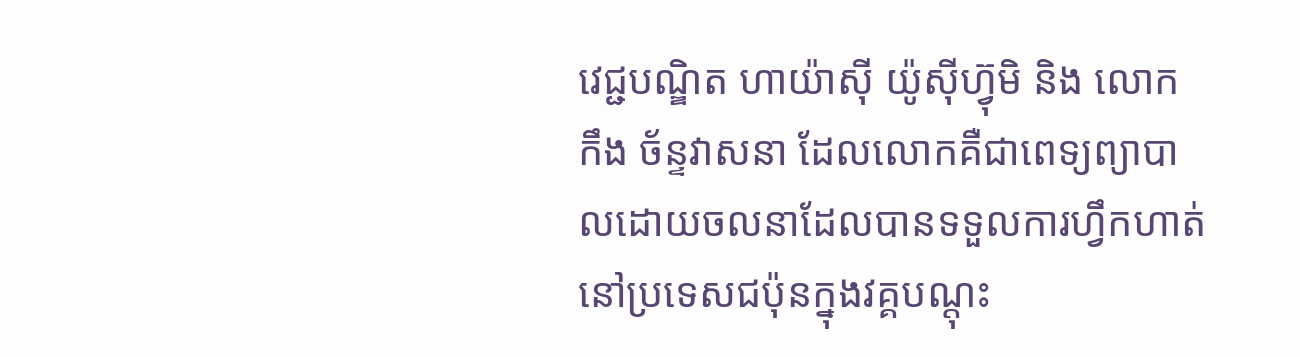វេជ្ជបណ្ឌិត ហាយ៉ាស៊ី យ៉ូស៊ីហ្វ៊ុមិ និង លោក កឹង ច័ន្ទវាសនា ដែលលោកគឺជាពេទ្យព្យាបាលដោយចលនាដែលបានទទួលការហ្វឹកហាត់នៅប្រទេសជប៉ុនក្នុងវគ្គបណ្តុះ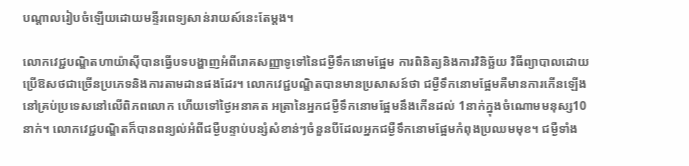បណ្តាលរៀបចំឡើយដោយមន្ទីរពេទ្យសាន់រាយស៍នេះតែម្តង។

លោកវេជ្ជបណ្ឌិតហាយ៉ាស៊ីបានធ្វើបទបង្ហាញអំពីរោគសញ្ញាទូទៅនៃជម្ងឺទឹកនោមផ្អែម ការពិនិត្យនិងការវិនិច្ឆ័យ វិធីព្យាបាលដោយប្រើឱសថជាច្រើនប្រភេទនិងការតាមដានផងដែរ។ លោកវេជ្ជបណ្ឌិតបានមានប្រសាសន៍ថា ជម្ងឺទឹកនោមផ្អែមគឺមានការកើនឡើងនៅគ្រប់ប្រទេសនៅលើពិភពលោក ហើយទៅថ្ងៃអនាគត អត្រានៃអ្នកជម្ងឺទឹកនោមផ្អែមនឹងកើនដល់ 1នាក់ក្នុងចំណោមមនុស្ស10នាក់។ លោកវេជ្ជបណ្ឌិតក៏បានពន្យល់អំពីជម្ងឺបន្ទាប់បន្សំសំខាន់ៗចំនួនបីដែលអ្នកជម្ងឺទឹកនោមផ្អែមកំពុងប្រឈមមុខ។ ជម្ងឺទាំង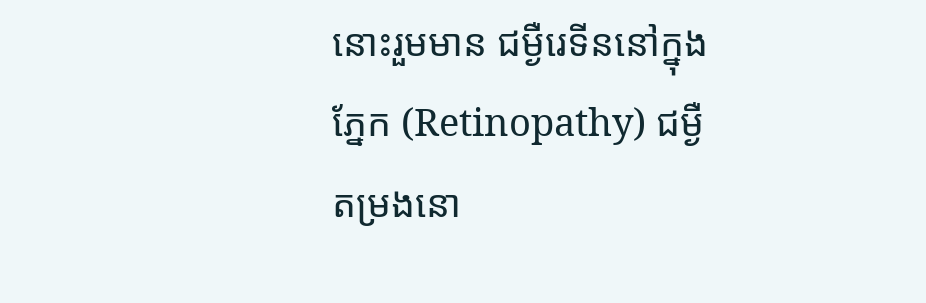នោះរួមមាន ជម្ងឺរេទីននៅក្នុងភ្នែក (Retinopathy) ជម្ងឺតម្រងនោ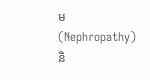ម (Nephropathy) និ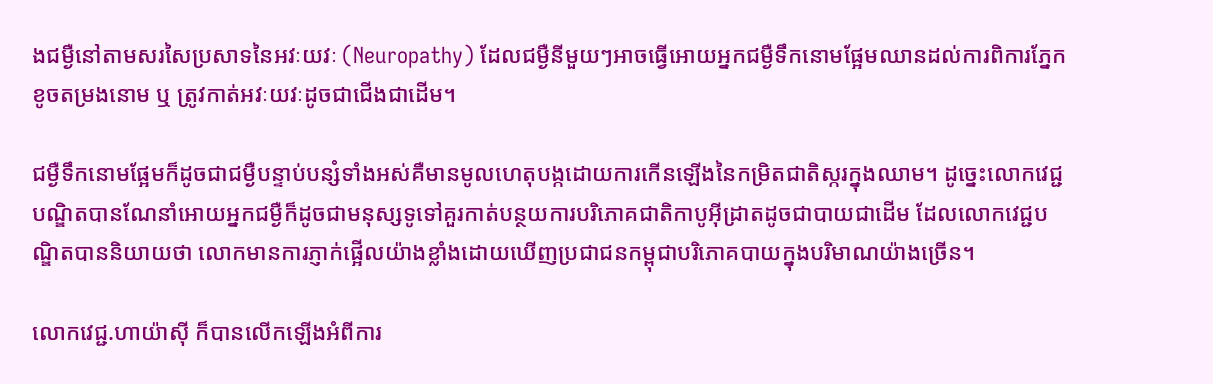ងជម្ងឺនៅតាមសរសៃប្រសាទនៃអវៈយវៈ (Neuropathy) ដែលជម្ងឺនីមួយៗអាចធ្វើអោយអ្នកជម្ងឺទឹកនោមផ្អែមឈានដល់ការពិការភ្នែក ខូចតម្រងនោម ឬ ត្រូវកាត់អវៈយវៈដូចជាជើងជាដើម។

ជម្ងឺទឹកនោមផ្អែមក៏ដូចជាជម្ងឺបន្ទាប់បន្សំទាំងអស់គឺមានមូលហេតុបង្កដោយការកើនឡើងនៃកម្រិតជាតិស្ករក្នុងឈាម។ ដូច្នេះលោកវេជ្ជបណ្ឌិតបានណែនាំអោយអ្នកជម្ងឺក៏ដូចជាមនុស្សទូទៅគួរកាត់បន្ថយការបរិភោគជាតិកាបូអ៊ីដ្រាតដូចជាបាយជាដើម ដែលលោកវេជ្ជបណ្ឌិតបាននិយាយថា លោកមានការភ្ញាក់ផ្អើលយ៉ាងខ្លាំងដោយឃើញប្រជាជនកម្ពុជាបរិភោគបាយក្នុងបរិមាណយ៉ាងច្រើន។

លោកវេជ្ជ.ហាយ៉ាស៊ី ក៏បានលើកឡើងអំពីការ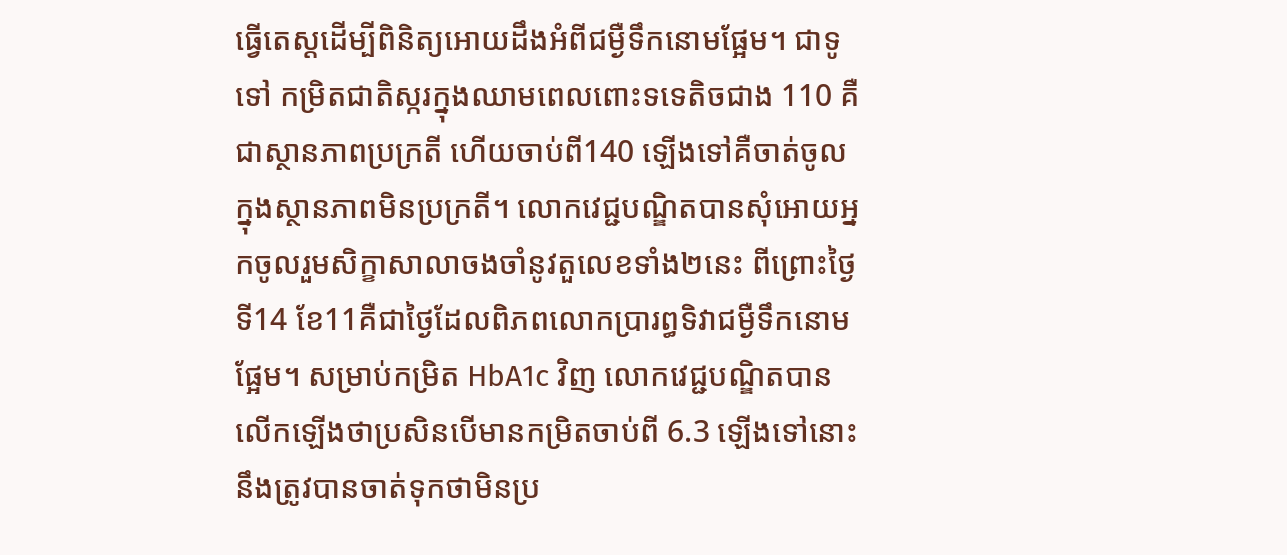ធ្វើតេស្តដើម្បីពិនិត្យអោយដឹងអំពីជម្ងឺទឹកនោមផ្អែម។ ជាទូទៅ កម្រិតជាតិស្ករក្នុងឈាមពេលពោះទទេតិចជាង 110 គឺជាស្ថានភាពប្រក្រតី ហើយចាប់ពី140 ឡើងទៅគឺចាត់ចូលក្នុងស្ថានភាពមិនប្រក្រតី។ លោកវេជ្ជបណ្ឌិតបានសុំអោយអ្នកចូលរួមសិក្ខាសាលាចងចាំនូវតួលេខទាំង២នេះ ពីព្រោះថ្ងៃទី14 ខែ11គឺជាថ្ងៃដែលពិភពលោកប្រារព្ធទិវាជម្ងឺទឹកនោមផ្អែម។ សម្រាប់កម្រិត HbA1c វិញ លោកវេជ្ជបណ្ឌិតបានលើកឡើងថាប្រសិនបើមានកម្រិតចាប់ពី 6.3 ឡើងទៅនោះនឹងត្រូវបានចាត់ទុកថាមិនប្រ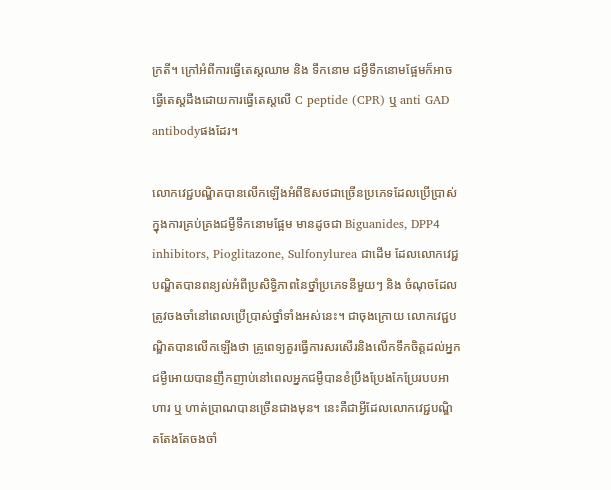ក្រតី។ ក្រៅអំពីការធ្វើតេស្តឈាម និង ទឹកនោម ជម្ងឺទឹកនោមផ្អែមក៏អាចធ្វើតេស្តដឹងដោយការធ្វើតេស្តលើ C peptide (CPR) ឬ anti GAD antibodyផងដែរ។

លោកវេជ្ជបណ្ឌិតបានលើកឡើងអំពីឱសថជាច្រើនប្រភេទដែលប្រើប្រាស់ក្នុងការគ្រប់គ្រងជម្ងឺទឹកនោមផ្អែម មានដូចជា Biguanides, DPP4 inhibitors, Pioglitazone, Sulfonylurea ជាដើម ដែលលោកវេជ្ជបណ្ឌិតបានពន្យល់អំពីប្រសិទ្ធិភាពនៃថ្នាំប្រភេទនីមួយៗ និង ចំណុចដែលត្រូវចងចាំនៅពេលប្រើប្រាស់ថ្នាំទាំងអស់នេះ។ ជាចុងក្រោយ លោកវេជ្ជបណ្ឌិតបានលើកឡើងថា គ្រូពេទ្យគួរធ្វើការសរសើរនិងលើកទឹកចិត្តដល់អ្នកជម្ងឺអោយបានញឹកញាប់នៅពេលអ្នកជម្ងឺបានខំប្រឹងប្រែងកែប្រែរបបអាហារ ឬ ហាត់ប្រាណបានច្រើនជាងមុន។ នេះគឺជាអ្វីដែលលោកវេជ្ជបណ្ឌិតតែងតែចងចាំ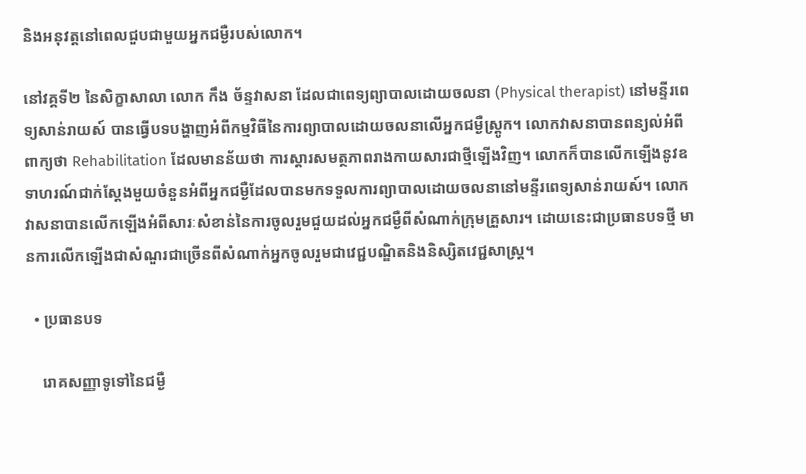និងអនុវត្តនៅពេលជួបជាមួយអ្នកជម្ងឺរបស់លោក។

នៅវគ្គទី២ នៃសិក្ខាសាលា លោក កឹង ច័ន្ទវាសនា ដែលជាពេទ្យព្យាបាលដោយចលនា (Physical therapist) នៅមន្ទីរពេទ្យសាន់រាយស៍ បានធ្វើបទបង្ហាញអំពីកម្មវិធីនៃការព្យាបាលដោយចលនាលើអ្នកជម្ងឺស្រ្តូក។ លោកវាសនាបានពន្យល់អំពីពាក្យថា Rehabilitation ដែលមានន័យថា ការស្តារសមត្ថភាពរាងកាយសារជាថ្មីឡើងវិញ។ លោកក៏បានលើកឡើងនូវឧទាហរណ៍ជាក់ស្តែងមួយចំនួនអំពីអ្នកជម្ងឺដែលបានមកទទួលការព្យាបាលដោយចលនានៅមន្ទីរពេទ្យសាន់រាយស៍។ លោកវាសនាបានលើកឡើងអំពីសារៈសំខាន់នៃការចូលរួមជួយដល់អ្នកជម្ងឺពីសំណាក់ក្រុមគ្រួសារ។ ដោយនេះជាប្រធានបទថ្មី មានការលើកឡើងជាសំណួរជាច្រើនពីសំណាក់អ្នកចូលរួមជាវេជ្ជបណ្ឌិតនិងនិស្សិតវេជ្ជសាស្ត្រ។

  • ប្រធានបទ

    រោគសញ្ញាទូទៅនៃជម្ងឺ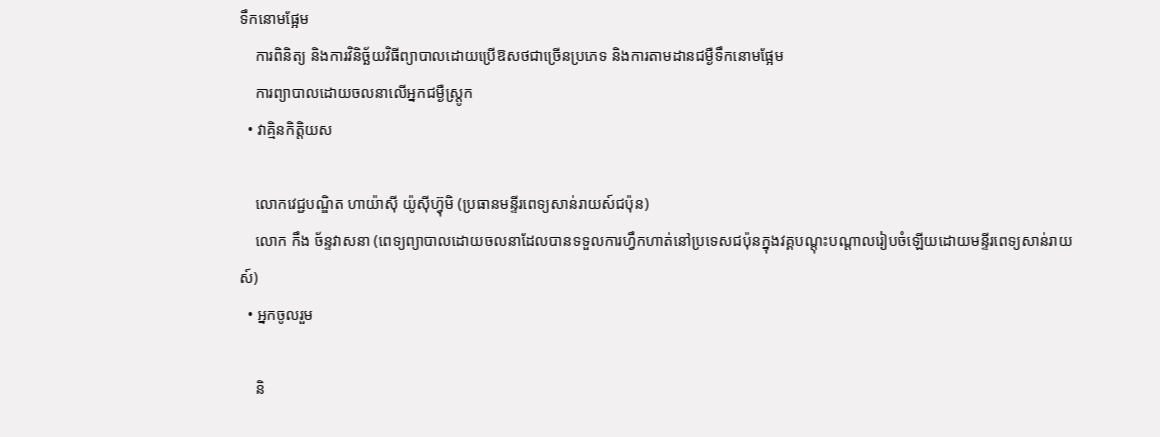ទឹកនោមផ្អែម
    ការពិនិត្យ និងការវិនិច្ឆ័យវិធីព្យាបាលដោយប្រើឱសថជាច្រើនប្រភេទ និងការតាមដានជម្ងឺទឹកនោមផ្អែម
    ការព្យាបាលដោយចលនាលើអ្នកជម្ងឺស្រ្តូក
  • វាគ្មិនកិត្តិយស

    លោកវេជ្ជបណ្ឌិត ហាយ៉ាស៊ី យ៉ូស៊ីហ្វ៊ុមិ (ប្រធានមន្ទីរពេទ្យសាន់រាយស៍ជប៉ុន)
    លោក កឹង ច័ន្ទវាសនា (ពេទ្យព្យាបាលដោយចលនាដែលបានទទួលការហ្វឹកហាត់នៅប្រទេសជប៉ុនក្នុងវគ្គបណ្តុះបណ្តាលរៀបចំឡើយដោយមន្ទីរពេទ្យសាន់រាយស៍)
  • អ្នកចូលរួម

    និ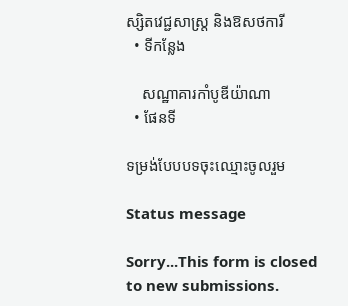ស្សិតវេជ្ជសាស្ត្រ និងឱសថការី
  • ទីកន្លែង

    សណ្ឋាគារកាំបូឌីយ៉ាណា
  • ផែនទី

ទម្រង់បែបបទចុះឈ្មោះចូលរួម

Status message

Sorry...This form is closed to new submissions.